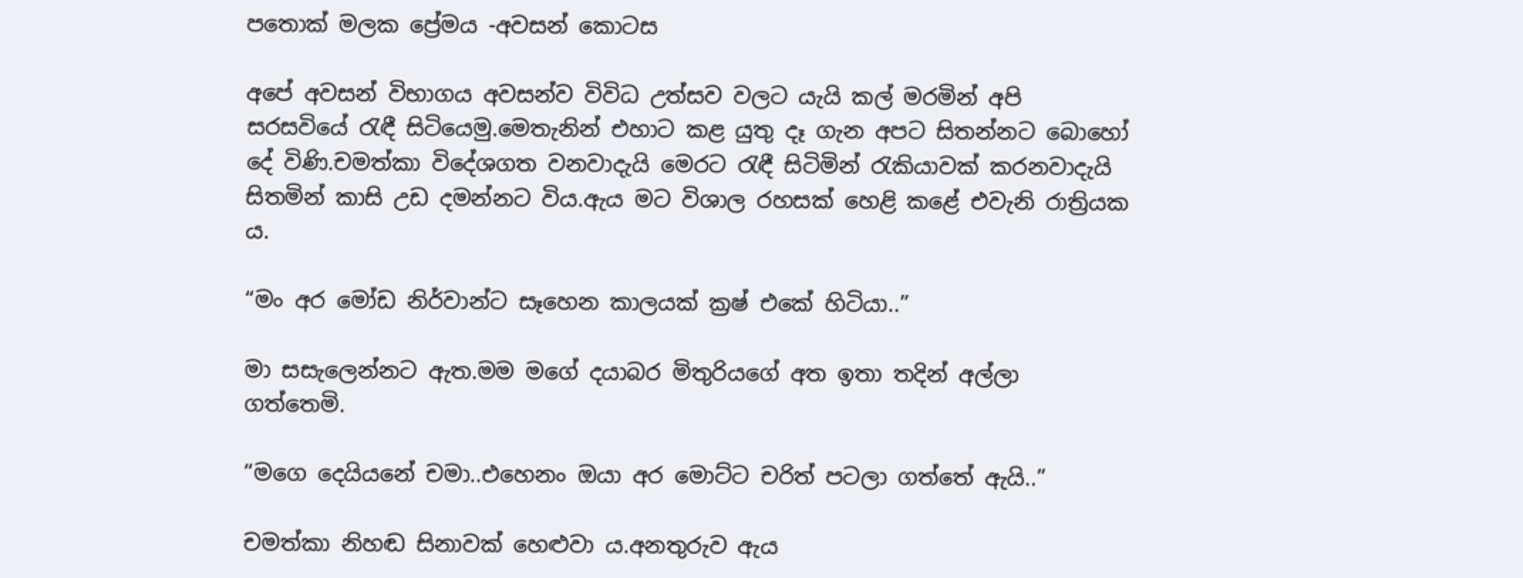පතොක් මලක ප්‍රේමය -අවසන් කොටස

අපේ අවසන් විභාගය අවසන්ව විවිධ උත්සව වලට යැයි කල් මරමින් අපි සරසවියේ රැඳී සිටියෙමු.මෙතැනින් එහාට කළ යුතු දෑ ගැන අපට සිතන්නට බොහෝ දේ විණි.චමත්කා විදේශගත වනවාදැයි මෙරට රැඳී සිටිමින් රැකියාවක් කරනවාදැයි සිතමින් කාසි උඩ දමන්නට විය.ඇය මට විශාල රහසක් හෙළි කළේ එවැනි රාත්‍රියක ය.

“මං අර මෝඩ නිර්වාන්ට සෑහෙන කාලයක් ක්‍රෂ් එකේ හිටියා..”

මා සසැලෙන්නට ඇත.මම මගේ දයාබර මිතුරියගේ අත ඉතා තදින් අල්ලා ගත්තෙමි.

“මගෙ දෙයියනේ චමා..එහෙනං ඔයා අර මොට්ට චරිත් පටලා ගත්තේ ඇයි..”

චමත්කා නිහඬ සිනාවක් හෙළුවා ය.අනතුරුව ඇය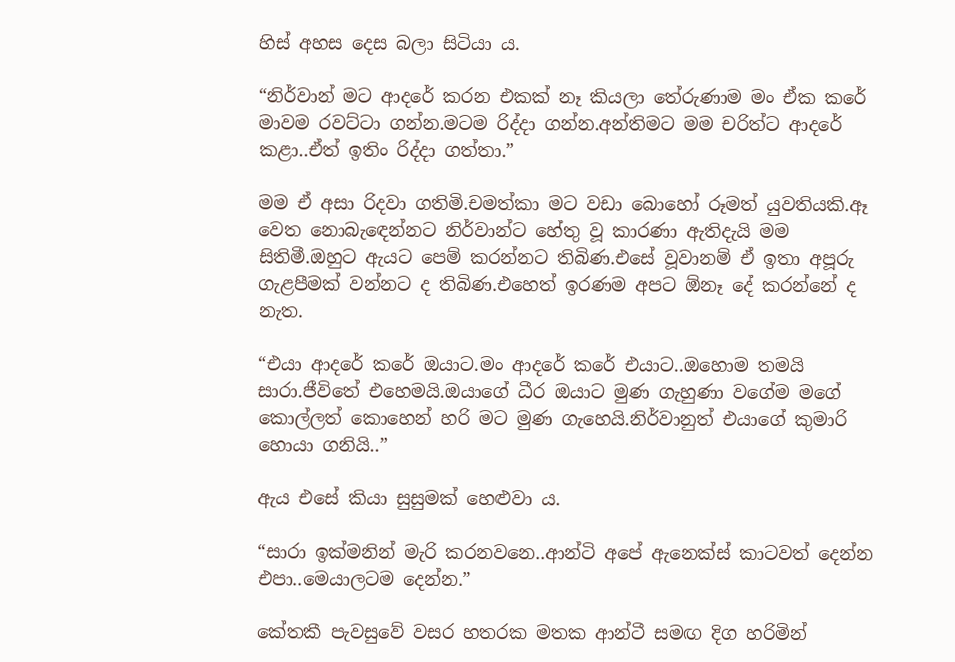හිස් අහස දෙස බලා සිටියා ය.

“නිර්වාන් මට ආදරේ කරන එකක් නෑ කියලා තේරුණාම මං ඒක කරේ මාවම රවට්ටා ගන්න.මටම රිද්දා ගන්න.අන්තිමට මම චරිත්ට ආදරේ කළා..ඒත් ඉතිං රිද්දා ගත්තා.”

මම ඒ අසා රිදවා ගතිමි.චමත්කා මට වඩා බොහෝ රූමත් යුවතියකි.ඈ වෙත නොබැඳෙන්නට නිර්වාන්ට හේතු වූ කාරණා ඇතිදැයි මම සිතිමී.ඔහුට ඇයට පෙම් කරන්නට තිබිණ.එසේ වූවානම් ඒ ඉතා අපූරු ගැළපීමක් වන්නට ද තිබිණ.එහෙත් ඉරණම අපට ඕනෑ දේ කරන්නේ ද නැත.

“එයා ආදරේ කරේ ඔයාට.මං ආදරේ කරේ එයාට..ඔහොම තමයි සාරා.ජීවිතේ එහෙමයි.ඔයාගේ ධීර ඔයාට මුණ ගැහුණා වගේම මගේ කොල්ලත් කොහෙන් හරි මට මුණ ගැහෙයි.නිර්වානුත් එයාගේ කුමාරි හොයා ගනියි..”

ඇය එසේ කියා සුසුමක් හෙළුවා ය.

“සාරා ඉක්මනින් මැරි කරනවනෙ..ආන්ටි අපේ ඇනෙක්ස් කාටවත් දෙන්න එපා..මෙයාලටම දෙන්න.”

කේතකී පැවසුවේ වසර හතරක මතක ආන්ටී සමඟ දිග හරිමින්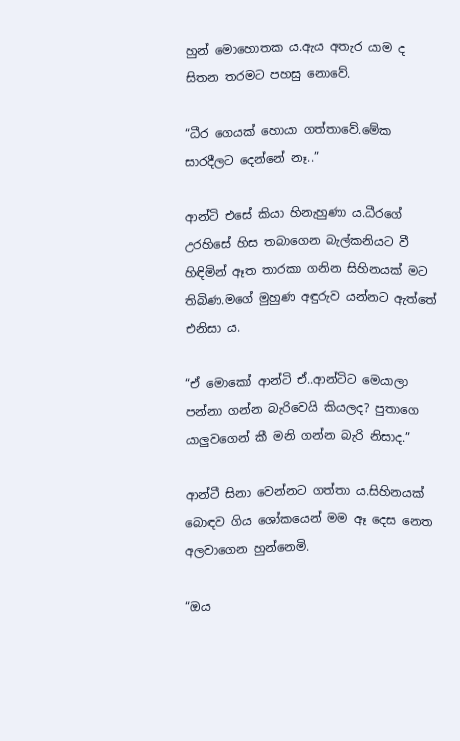හුන් මොහොතක ය.ඇය අතැර යාම ද සිතන තරමට පහසු නොවේ.

“ධීර ගෙයක් හොයා ගත්තාවේ.මේක සාරදීලට දෙන්නේ නෑ..”

ආන්ටි එසේ කියා හිනැහුණා ය.ධීරගේ උරහිසේ හිස තබාගෙන බැල්කනියට වී හිඳිමින් ඈත තාරකා ගනින සිහිනයක් මට තිබිණ.මගේ මුහුණ අඳුරුව යන්නට ඇත්තේ එනිසා ය.

“ඒ මොකෝ ආන්ටි ඒ..ආන්ටිට මෙයාලා පන්නා ගන්න බැරිවෙයි කියලද? පුතාගෙ යාලුවගෙන් කී මනි ගන්න බැරි නිසාද.”

ආන්ටී සිනා වෙන්නට ගත්තා ය.සිහිනයක් බොඳව ගිය ශෝකයෙන් මම ඈ දෙස නෙත අලවාගෙන හුන්නෙමි.

“ඔය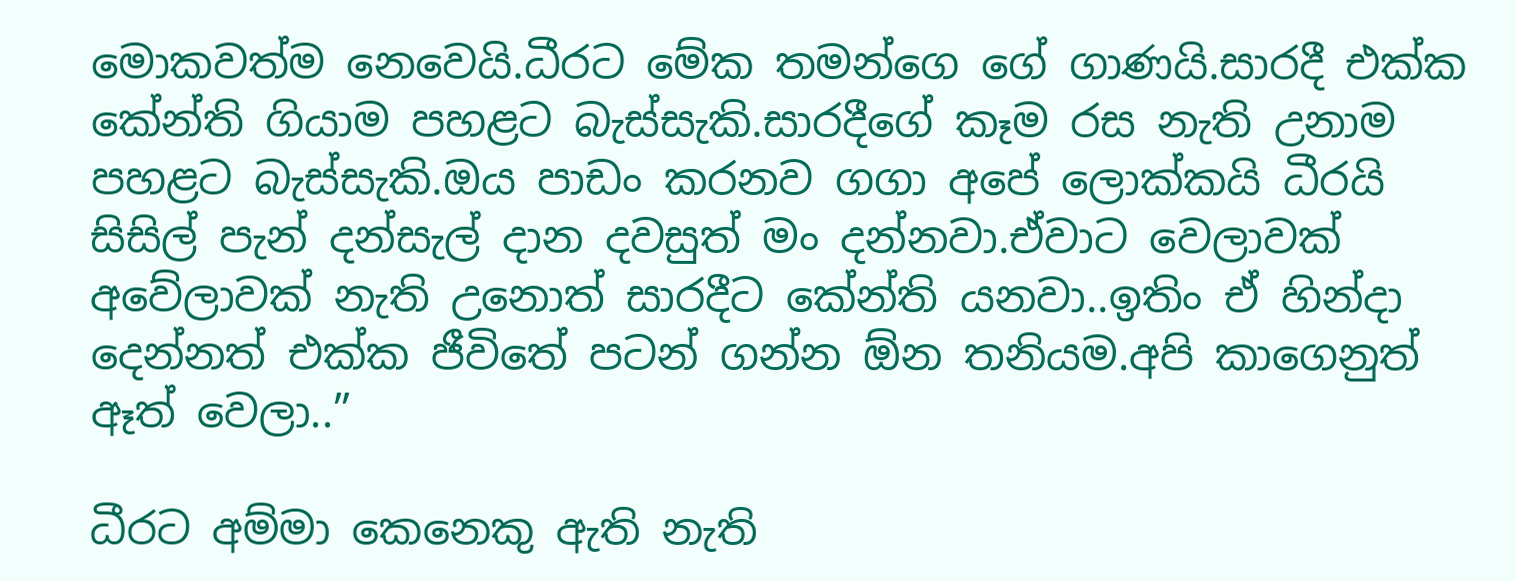මොකවත්ම නෙවෙයි.ධීරට මේක තමන්ගෙ ගේ ගාණයි.සාරදී එක්ක කේන්‍ති ගියාම පහළට බැස්සැකි.සාරදීගේ කෑම රස නැති උනාම පහළට බැස්සැකි.ඔය පාඩං කරනව ගගා අපේ ලොක්කයි ධීරයි සිසිල් පැන් දන්සැල් දාන දවසුත් මං දන්නවා.ඒවාට වෙලාවක් අවේලාවක් නැති උනොත් සාරදීට කේන්ති යනවා..ඉතිං ඒ හින්දා දෙන්නත් එක්ක ජීවිතේ පටන් ගන්න ඕන තනියම.අපි කාගෙනුත් ඈත් වෙලා..”

ධීරට අම්මා කෙනෙකු ඇති නැති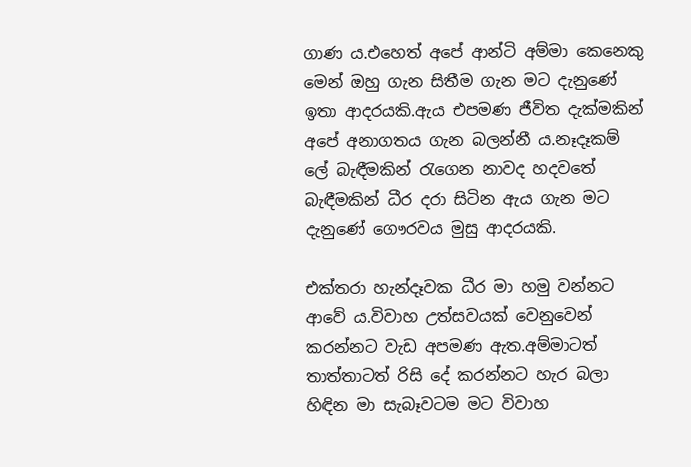ගාණ ය.එහෙත් අපේ ආන්ටි අම්මා කෙනෙකු මෙන් ඔහු ගැන සිතීම ගැන මට දැනුණේ ඉතා ආදරයකි.ඇය එපමණ ජීවිත දැක්මකින් අපේ අනාගතය ගැන බලන්නී ය.නෑදෑකම් ලේ බැඳීමකින් රැගෙන නාවද හදවතේ බැඳීමකින් ධීර දරා සිටින ඇය ගැන මට දැනුණේ ගෞරවය මුසු ආදරයකි.

එක්තරා හැන්දෑවක ධීර මා හමු වන්නට ආවේ ය.විවාහ උත්සවයක් වෙනුවෙන් කරන්නට වැඩ අපමණ ඇත.අම්මාටත් තාත්තාටත් රිසි දේ කරන්නට හැර බලා හිඳින මා සැබෑවටම මට විවාහ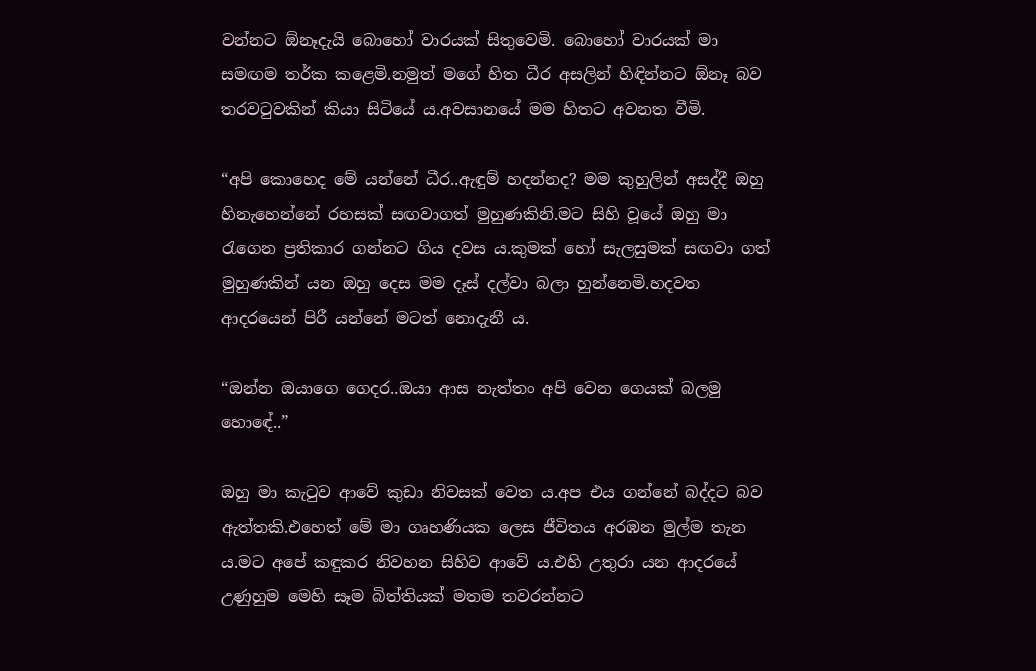වන්නට ඕනෑදැයි බොහෝ වාරයක් සිතුවෙමි. බොහෝ වාරයක් මා සමඟම තර්ක කළෙමි.නමුත් මගේ හිත ධීර අසලින් හිඳින්නට ඕනෑ බව තරවටුවකින් කියා සිටියේ ය.අවසානයේ මම හිතට අවනත වීමි.

“අපි කොහෙද මේ යන්නේ ධීර..ඇඳුම් හදන්නද? මම කුහුලින් අසද්දී ඔහු හිනැහෙන්නේ රහසක් සඟවාගත් මුහුණකිනි.මට සිහි වූයේ ඔහු මා රැගෙන ප්‍රතිකාර ගන්නට ගිය දවස ය.කුමක් හෝ සැලසුමක් සඟවා ගත් මුහුණකින් යන ඔහු දෙස මම දෑස් දල්වා බලා හුන්නෙමි.හදවත ආදරයෙන් පිරී යන්නේ මටත් නොදැනී ය.

“ඔන්න ඔයාගෙ ගෙදර..ඔයා ආස නැත්තං අපි වෙන ගෙයක් බලමු හොඳේ..”

ඔහු මා කැටුව ආවේ කුඩා නිවසක් වෙත ය.අප එය ගන්නේ බද්දට බව ඇත්තකි.එහෙත් මේ මා ගෘහණියක ලෙස ජීවිතය අරඹන මුල්ම තැන ය.මට අපේ කඳුකර නිවහන සිහිව ආවේ ය.එහි උතුරා යන ආදරයේ උණුහුම මෙහි සෑම බිත්තියක් මතම තවරන්නට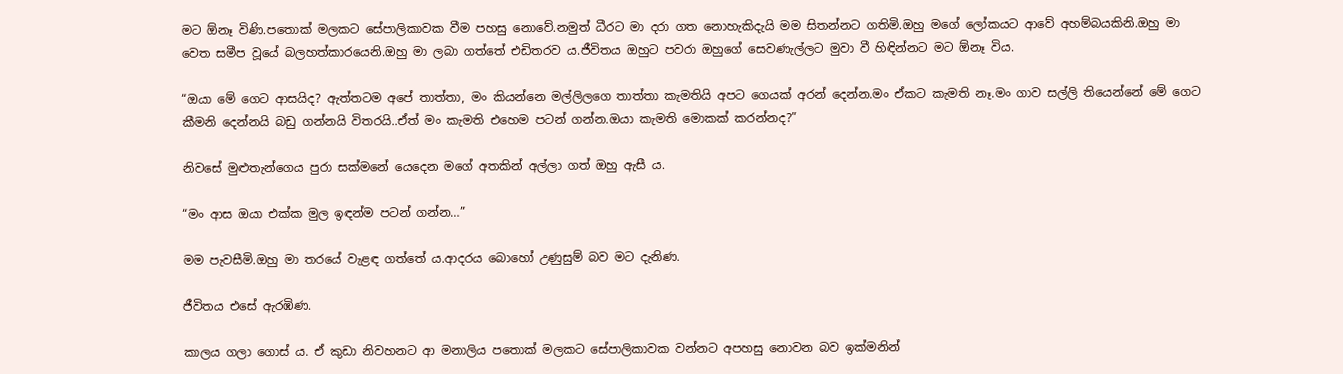මට ඕනෑ විණි.පතොක් මලකට සේපාලිකාවක වීම පහසු නොවේ.නමුත් ධීරට මා දරා ගත නොහැකිදැයි මම සිතන්නට ගතිමි.ඔහු මගේ ලෝකයට ආවේ අහම්බයකිනි.ඔහු මා වෙත සමීප වූයේ බලහත්කාරයෙනි.ඔහු මා ලබා ගත්තේ එඩිතරව ය.ජීවිතය ඔහුට පවරා ඔහුගේ සෙවණැල්ලට මුවා වී හිඳින්නට මට ඕනෑ විය.

“ඔයා මේ ගෙට ආසයිද? ඇත්තටම අපේ තාත්තා, මං කියන්නෙ මල්ලිලගෙ තාත්තා කැමතියි අපට ගෙයක් අරන් දෙන්න.මං ඒකට කැමති නෑ.මං ගාව සල්ලි තියෙන්නේ මේ ගෙට කීමනි දෙන්නයි බඩු ගන්නයි විතරයි..ඒත් මං කැමති එහෙම පටන් ගන්න.ඔයා කැමති මොකක් කරන්නද?”

නිවසේ මුළුතැන්ගෙය පුරා සක්මනේ යෙදෙන මගේ අතකින් අල්ලා ගත් ඔහු ඇසී ය.

“මං ආස ඔයා එක්ක මුල ඉඳන්ම පටන් ගන්න…”

මම පැවසීමි.ඔහු මා තරයේ වැළඳ ගත්තේ ය.ආදරය බොහෝ උණුසුම් බව මට දැනිණ.

ජීවිතය එසේ ඇරඹිණ.

කාලය ගලා ගොස් ය. ඒ කුඩා නිවහනට ආ මනාලිය පතොක් මලකට සේපාලිකාවක වන්නට අපහසු නොවන බව ඉක්මනින්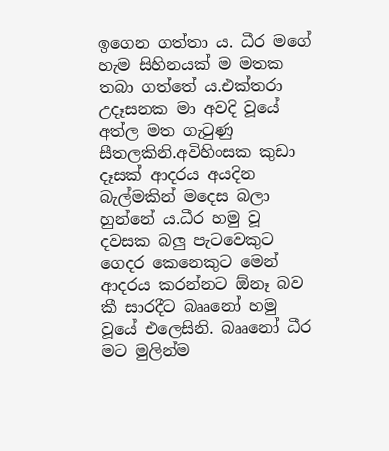ඉගෙන ගත්තා ය. ධීර මගේ හැම සිහිනයක් ම මතක තබා ගත්තේ ය.එක්තරා උදෑසනක මා අවදි වූයේ අත්ල මත ගැටුණු සීතලකිනි.අවිහිංසක කුඩා දෑසක් ආදරය අයදින බැල්මකින් මදෙස බලා හුන්නේ ය.ධීර හමු වූ දවසක බලු පැටවෙකුට ගෙදර කෙනෙකුට මෙන් ආදරය කරන්නට ඕනෑ බව කී සාරදීට බෲනෝ හමු වූයේ එලෙසිනි. බෲනෝ ධීර මට මුලින්ම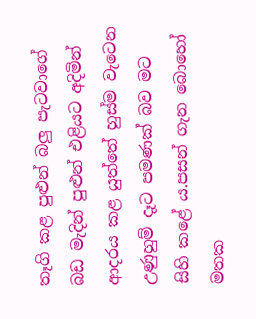තෑගි කළ පුළුන් බලු පැටවාගේ බඩ මැදින් පුළුන් එළියට අදිමින් ආදරය කළ යුත්තේ හුස්ම වැටෙන උණුහුම් දෑට පමණක් බව මට සිහි කළේ ය.පසන් ගැන බොහෝ මතක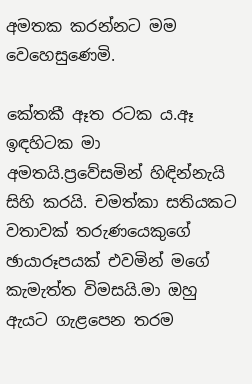අමතක කරන්නට මම වෙහෙසුණෙමි.

කේතකී ඈත රටක ය.ඈ ඉඳහිටක මා අමතයි.ප්‍රවේසමින් හිඳින්නැයි සිහි කරයි. චමත්කා සතියකට වතාවක් තරුණයෙකුගේ ඡායාරූපයක් එවමින් මගේ කැමැත්ත විමසයි.මා ඔහු ඇයට ගැළපෙන තරම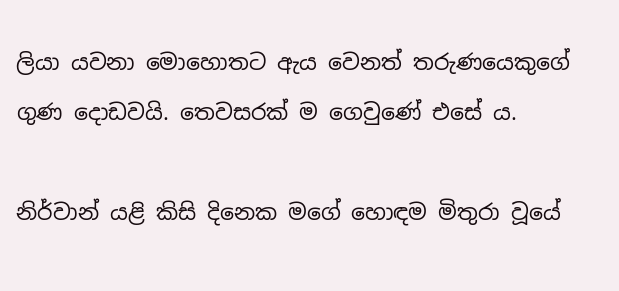ලියා යවනා මොහොතට ඇය වෙනත් තරුණයෙකුගේ ගුණ දොඩවයි. තෙවසරක් ම ගෙවුණේ එසේ ය.

නිර්වාන් යළි කිසි දිනෙක මගේ හොඳම මිතුරා වූයේ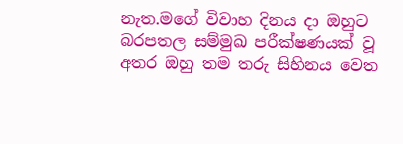නැත.මගේ විවාහ දිනය දා ඔහුට බරපතල සම්මුඛ පරීක්ෂණයක් වූ අතර ඔහු තම තරු සිහිනය වෙත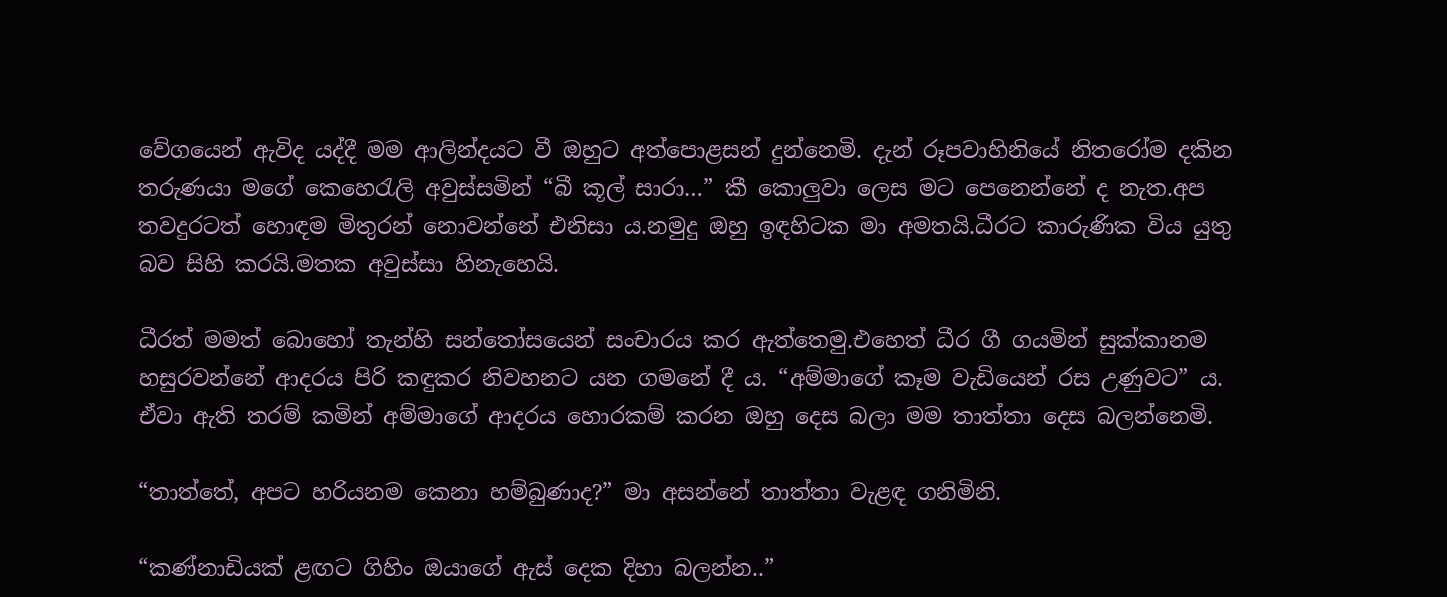වේගයෙන් ඇවිද යද්දී මම ආලින්දයට වී ඔහුට අත්පොළසන් දුන්නෙමි. දැන් රූපවාහිනියේ නිතරෝම දකින තරුණයා මගේ කෙහෙරැලි අවුස්සමින් “බී කූල් සාරා…” කී කොලුවා ලෙස මට පෙනෙන්නේ ද නැත.අප තවදුරටත් හොඳම මිතුරන් නොවන්නේ එනිසා ය.නමුදු ඔහු ඉඳහිටක මා අමතයි.ධීරට කාරුණික විය යුතු බව සිහි කරයි.මතක අවුස්සා හිනැහෙයි.

ධීරත් මමත් බොහෝ තැන්හි සන්තෝසයෙන් සංචාරය කර ඇත්තෙමු.එහෙත් ධීර ගී ගයමින් සුක්කානම හසුරවන්නේ ආදරය පිරි කඳුකර නිවහනට යන ගමනේ දී ය. “අම්මාගේ කෑම වැඩියෙන් රස උණුවට” ය. ඒවා ඇති තරම් කමින් අම්මාගේ ආදරය හොරකම් කරන ඔහු දෙස බලා මම තාත්තා දෙස බලන්නෙමි.

“තාත්තේ, අපට හරියනම කෙනා හම්බුණාද?” මා අසන්නේ තාත්තා වැළඳ ගනිමිනි.

“කණ්නාඩියක් ළඟට ගිහිං ඔයාගේ ඇස් දෙක දිහා බලන්න..”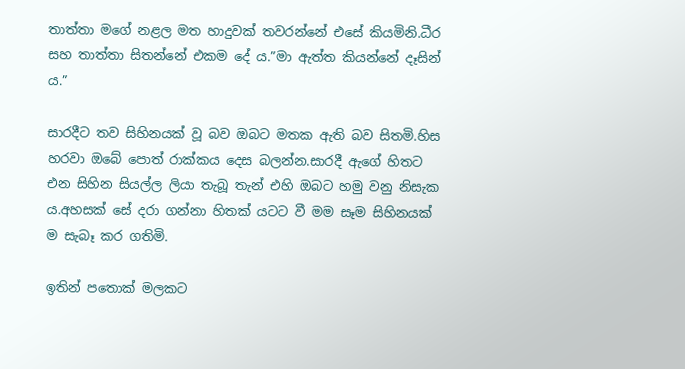තාත්තා මගේ නළල මත හාදුවක් තවරන්නේ එසේ කියමිනි.ධීර සහ තාත්තා සිතන්නේ එකම දේ ය.”මා ඇත්ත කියන්නේ දෑසින් ය.”

සාරදීට තව සිහිනයක් වූ බව ඔබට මතක ඇති බව සිතමි.හිස හරවා ඔබේ පොත් රාක්කය දෙස බලන්න.සාරදී ඇගේ හිතට එන සිහින සියල්ල ලියා තැබූ තැන් එහි ඔබට හමු වනු නිසැක ය.අහසක් සේ දරා ගන්නා හිතක් යටට වී මම සෑම සිහිනයක් ම සැබෑ කර ගතිමි.

ඉතින් පතොක් මලකට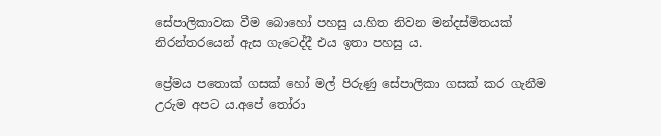සේපාලිකාවක වීම බොහෝ පහසු ය.හිත නිවන මන්දස්මිතයක් නිරන්තරයෙන් ඇස ගැටෙද්දී එය ඉතා පහසු ය.

ප්‍රේමය පතොක් ගසක් හෝ මල් පිරුණු සේපාලිකා ගසක් කර ගැනීම උරුම අපට ය.අපේ තෝරා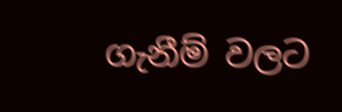ගැනීම් වලට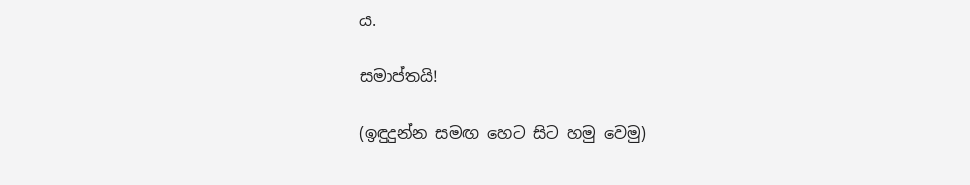ය.

සමාප්තයි!

(ඉඳුදුන්න සමඟ හෙට සිට හමු වෙමු)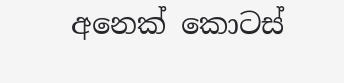අනෙක් කොටස්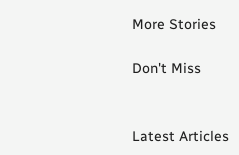More Stories

Don't Miss


Latest Articles